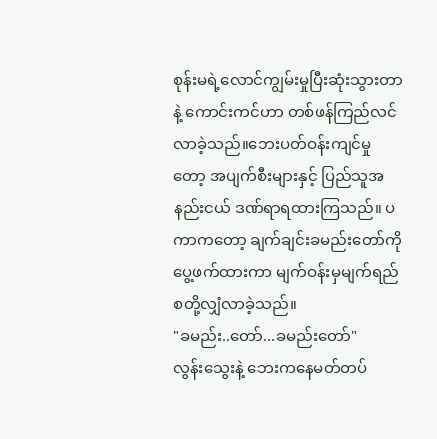စုန်းမရဲ့လောင်ကျွမ်းမှုပြီးဆုံးသွားတာနဲ့ ကောင်းကင်ဟာ တစ်ဖန်ကြည်လင်လာခဲ့သည်။ဘေးပတ်ဝန်းကျင်မှုတော့ အပျက်စီးများနှင့် ပြည်သူအနည်းငယ် ဒဏ်ရာရထားကြသည်။ ပကာကတော့ ချက်ချင်းခမည်းတော်ကိုပွေ့ဖက်ထားကာ မျက်ဝန်းမှမျက်ရည်စတို့လျှံလာခဲ့သည်။
"ခမည်း..တော်...ခမည်းတော်"
လွန်းသွေးနဲ့ ဘေးကနေမတ်တပ်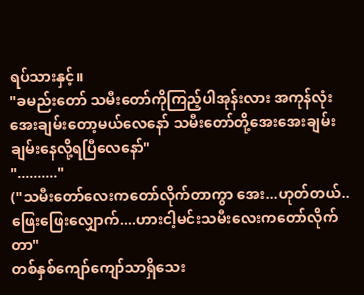ရပ်သားနှင့်။
"ခမည်းတော် သမီးတော်ကိုကြည့်ပါအုန်းလား အကုန်လုံးအေးချမ်းတော့မယ်လေနော် သမီးတော်တို့အေးအေးချမ်းချမ်းနေလို့ရပြီလေနော်"
".........."
("သမီးတော်လေးကတော်လိုက်တာကွာ အေး...ဟုတ်တယ်.. ဖြေးဖြေးလျှောက်....ဟားငါ့မင်းသမီးလေးကတော်လိုက်တာ"
တစ်နှစ်ကျော်ကျော်သာရှိသေး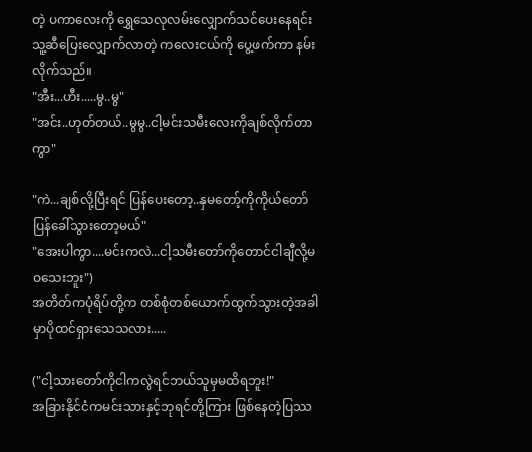တဲ့ ပကာလေးကို ရွှေသေလုလမ်းလျှောက်သင်ပေးနေရင်း သူ့ဆီပြေးလျှောက်လာတဲ့ ကလေးငယ်ကို ပွေ့ဖက်ကာ နမ်းလိုက်သည်။
"အီး...ဟီး.....မွ..မွ"
"အင်း..ဟုတ်တယ်..မွမွ..ငါ့မင်းသမီးလေးကိုချစ်လိုက်တာကွာ"

"ကဲ...ချစ်လို့ပြီးရင် ပြန်ပေးတော့..နှမတော့်ကိုကိုယ်တော်ပြန်ခေါ်သွားတော့မယ်"
"အေးပါကွာ....မင်းကလဲ...ငါ့သမီးတော်ကိုတောင်ငါချီလို့မဝသေးဘူး")
အတိတ်ကပုံရိပ်တို့က တစ်စုံတစ်ယောက်ထွက်သွားတဲ့အခါမှာပိုထင်ရှားသေသလား.....

("ငါ့သားတော်ကိုငါကလွဲရင်ဘယ်သူမှမထိရဘူး!"
အခြားနိုင်ငံကမင်းသားနှင့်ဘုရင်တို့ကြား ဖြစ်နေတဲ့ပြဿ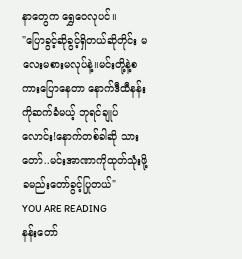နာတွေက ရွှေဝေလုပင်။
"ပြောခွင့်ဆိုခွင့်ရှိတယ်ဆိုတိုင်း မလေးမစားမလုပ်နဲ့။မင်းတို့နဲ့စကားပြောနေတာ နောက်ဒီထီနန်းကိုဆက်ခံမယ့် ဘုရင်ချုပ်လောင်း!နောက်တစ်ခါဆို သားတော်..မင်းအာဏာကိုထုတ်သုံးဖို့ ခမည်းတော်ခွင့်ပြုတယ်"
YOU ARE READING
နန်းတော်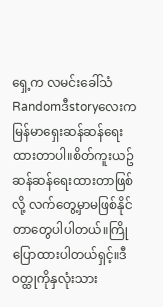ရှေ့က လမင်းခေါ်သံ
Randomဒီstoryလေးက မြန်မာရှေးဆန်ဆန်ရေးထားတာပါ။စိတ်ကူးယဥ်ဆန်ဆန်ရေးထားတာဖြစ်လို့ လက်တွေ့မှာမဖြစ်နိုင်တာတွေပါပါတယ်။ကြိုပြောထားပါတယ်ရှင့်။ဒီဝတ္ထုကိုနှလုံးသား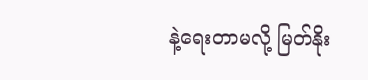နဲ့ရေးတာမလို့ မြတ်နိုး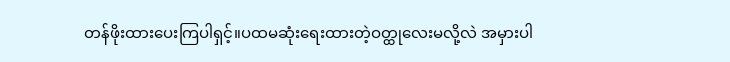တန်ဖိုးထားပေးကြပါရှင့်။ပထမဆုံးရေးထားတဲ့ဝတ္ထုလေးမလို့လဲ အမှားပါ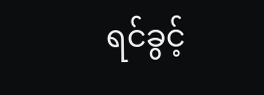ရင်ခွင့်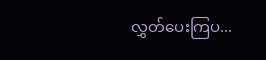လွှတ်ပေးကြပ...